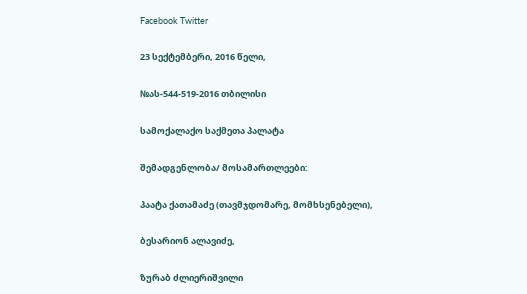Facebook Twitter

23 სექტემბერი, 2016 წელი,

№ას-544-519-2016 თბილისი

სამოქალაქო საქმეთა პალატა

შემადგენლობა/ მოსამართლეები:

პაატა ქათამაძე (თავმჯდომარე, მომხსენებელი),

ბესარიონ ალავიძე,

ზურაბ ძლიერიშვილი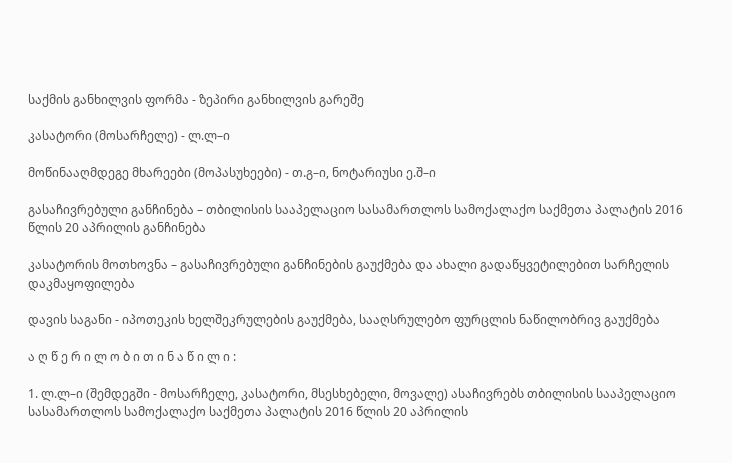საქმის განხილვის ფორმა - ზეპირი განხილვის გარეშე

კასატორი (მოსარჩელე) - ლ.ლ–ი

მოწინააღმდეგე მხარეები (მოპასუხეები) - თ.გ–ი, ნოტარიუსი ე.შ–ი

გასაჩივრებული განჩინება – თბილისის სააპელაციო სასამართლოს სამოქალაქო საქმეთა პალატის 2016 წლის 20 აპრილის განჩინება

კასატორის მოთხოვნა – გასაჩივრებული განჩინების გაუქმება და ახალი გადაწყვეტილებით სარჩელის დაკმაყოფილება

დავის საგანი - იპოთეკის ხელშეკრულების გაუქმება, სააღსრულებო ფურცლის ნაწილობრივ გაუქმება

ა ღ წ ე რ ი ლ ო ბ ი თ ი ნ ა წ ი ლ ი :

1. ლ.ლ–ი (შემდეგში - მოსარჩელე, კასატორი, მსესხებელი, მოვალე) ასაჩივრებს თბილისის სააპელაციო სასამართლოს სამოქალაქო საქმეთა პალატის 2016 წლის 20 აპრილის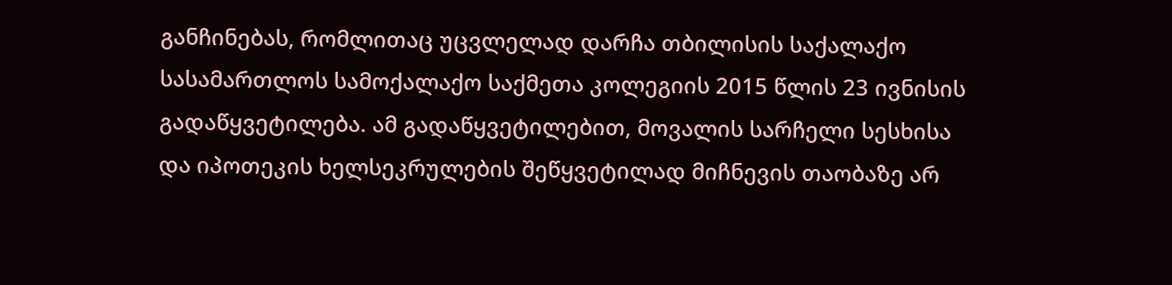განჩინებას, რომლითაც უცვლელად დარჩა თბილისის საქალაქო სასამართლოს სამოქალაქო საქმეთა კოლეგიის 2015 წლის 23 ივნისის გადაწყვეტილება. ამ გადაწყვეტილებით, მოვალის სარჩელი სესხისა და იპოთეკის ხელსეკრულების შეწყვეტილად მიჩნევის თაობაზე არ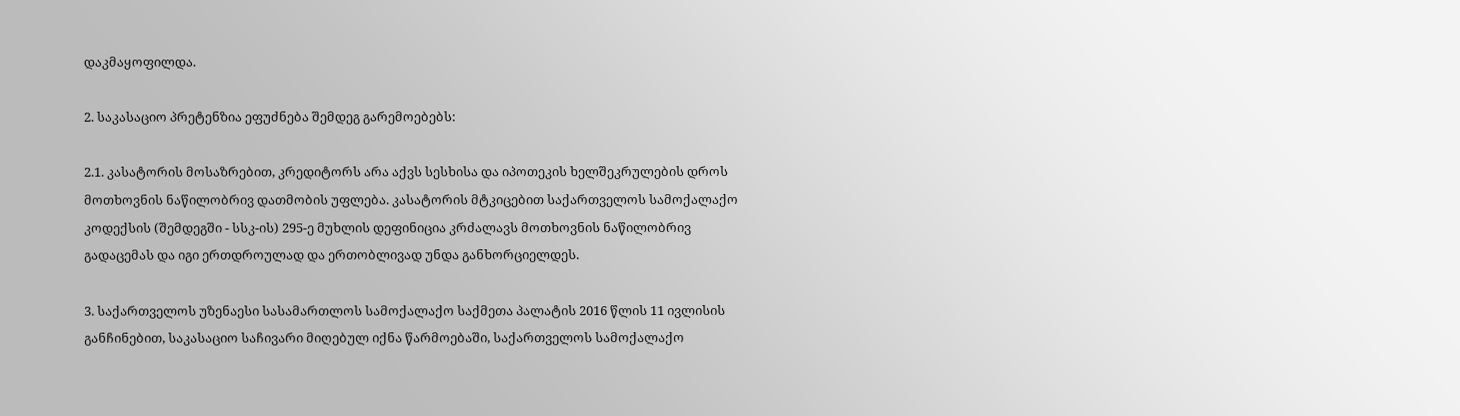დაკმაყოფილდა.

2. საკასაციო პრეტენზია ეფუძნება შემდეგ გარემოებებს:

2.1. კასატორის მოსაზრებით, კრედიტორს არა აქვს სესხისა და იპოთეკის ხელშეკრულების დროს მოთხოვნის ნაწილობრივ დათმობის უფლება. კასატორის მტკიცებით საქართველოს სამოქალაქო კოდექსის (შემდეგში - სსკ-ის) 295-ე მუხლის დეფინიცია კრძალავს მოთხოვნის ნაწილობრივ გადაცემას და იგი ერთდროულად და ერთობლივად უნდა განხორციელდეს.

3. საქართველოს უზენაესი სასამართლოს სამოქალაქო საქმეთა პალატის 2016 წლის 11 ივლისის განჩინებით, საკასაციო საჩივარი მიღებულ იქნა წარმოებაში, საქართველოს სამოქალაქო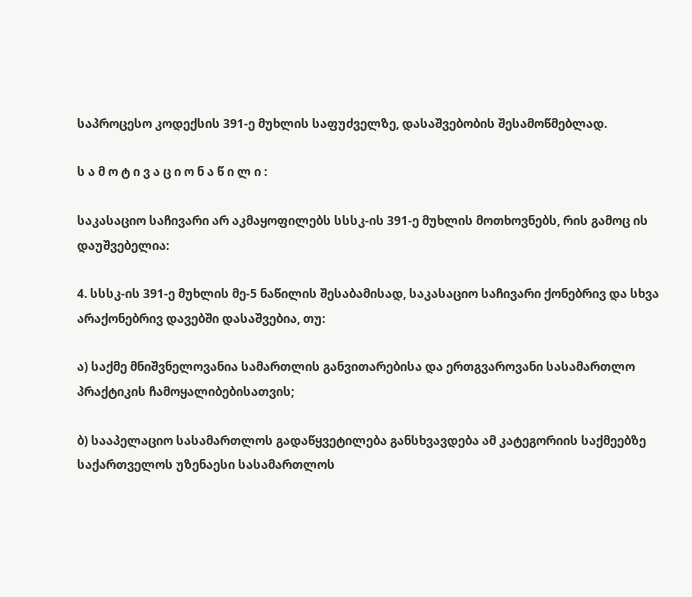საპროცესო კოდექსის 391-ე მუხლის საფუძველზე, დასაშვებობის შესამოწმებლად.

ს ა მ ო ტ ი ვ ა ც ი ო ნ ა წ ი ლ ი :

საკასაციო საჩივარი არ აკმაყოფილებს სსსკ-ის 391-ე მუხლის მოთხოვნებს, რის გამოც ის დაუშვებელია:

4. სსსკ-ის 391-ე მუხლის მე-5 ნაწილის შესაბამისად, საკასაციო საჩივარი ქონებრივ და სხვა არაქონებრივ დავებში დასაშვებია, თუ:

ა) საქმე მნიშვნელოვანია სამართლის განვითარებისა და ერთგვაროვანი სასამართლო პრაქტიკის ჩამოყალიბებისათვის;

ბ) სააპელაციო სასამართლოს გადაწყვეტილება განსხვავდება ამ კატეგორიის საქმეებზე საქართველოს უზენაესი სასამართლოს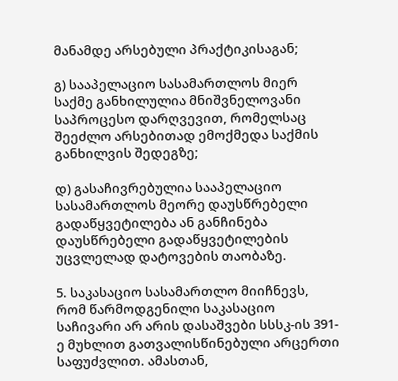მანამდე არსებული პრაქტიკისაგან;

გ) სააპელაციო სასამართლოს მიერ საქმე განხილულია მნიშვნელოვანი საპროცესო დარღვევით, რომელსაც შეეძლო არსებითად ემოქმედა საქმის განხილვის შედეგზე;

დ) გასაჩივრებულია სააპელაციო სასამართლოს მეორე დაუსწრებელი გადაწყვეტილება ან განჩინება დაუსწრებელი გადაწყვეტილების უცვლელად დატოვების თაობაზე.

5. საკასაციო სასამართლო მიიჩნევს, რომ წარმოდგენილი საკასაციო საჩივარი არ არის დასაშვები სსსკ-ის 391-ე მუხლით გათვალისწინებული არცერთი საფუძვლით. ამასთან,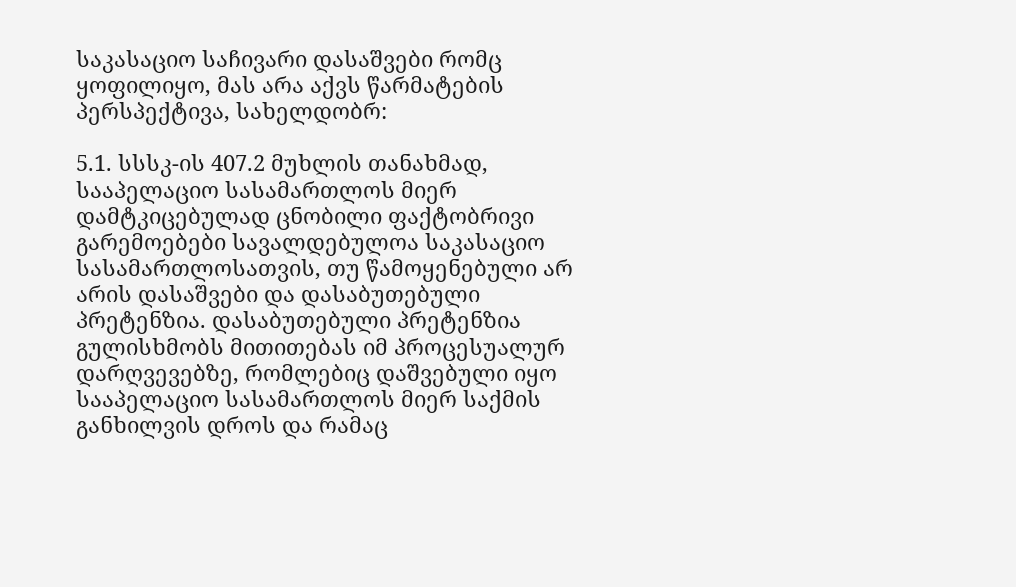საკასაციო საჩივარი დასაშვები რომც ყოფილიყო, მას არა აქვს წარმატების პერსპექტივა, სახელდობრ:

5.1. სსსკ-ის 407.2 მუხლის თანახმად, სააპელაციო სასამართლოს მიერ დამტკიცებულად ცნობილი ფაქტობრივი გარემოებები სავალდებულოა საკასაციო სასამართლოსათვის, თუ წამოყენებული არ არის დასაშვები და დასაბუთებული პრეტენზია. დასაბუთებული პრეტენზია გულისხმობს მითითებას იმ პროცესუალურ დარღვევებზე, რომლებიც დაშვებული იყო სააპელაციო სასამართლოს მიერ საქმის განხილვის დროს და რამაც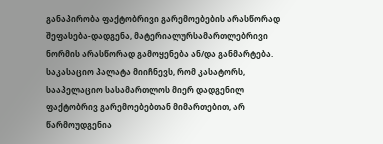განაპირობა ფაქტობრივი გარემოებების არასწორად შეფასება-დადგენა, მატერიალურსამართლებრივი ნორმის არასწორად გამოყენება ან/და განმარტება. საკასაციო პალატა მიიჩნევს, რომ კასატორს, სააპელაციო სასამართლოს მიერ დადგენილ ფაქტობრივ გარემოებებთან მიმართებით, არ წარმოუდგენია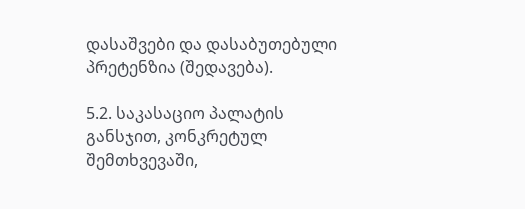დასაშვები და დასაბუთებული პრეტენზია (შედავება).

5.2. საკასაციო პალატის განსჯით, კონკრეტულ შემთხვევაში,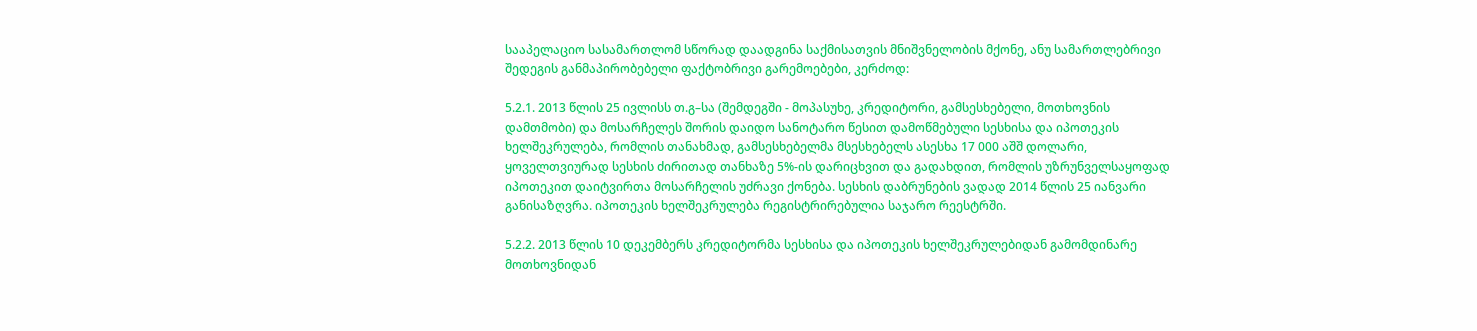სააპელაციო სასამართლომ სწორად დაადგინა საქმისათვის მნიშვნელობის მქონე, ანუ სამართლებრივი შედეგის განმაპირობებელი ფაქტობრივი გარემოებები, კერძოდ:

5.2.1. 2013 წლის 25 ივლისს თ.გ–სა (შემდეგში - მოპასუხე, კრედიტორი, გამსესხებელი, მოთხოვნის დამთმობი) და მოსარჩელეს შორის დაიდო სანოტარო წესით დამოწმებული სესხისა და იპოთეკის ხელშეკრულება, რომლის თანახმად, გამსესხებელმა მსესხებელს ასესხა 17 000 აშშ დოლარი, ყოველთვიურად სესხის ძირითად თანხაზე 5%-ის დარიცხვით და გადახდით, რომლის უზრუნველსაყოფად იპოთეკით დაიტვირთა მოსარჩელის უძრავი ქონება. სესხის დაბრუნების ვადად 2014 წლის 25 იანვარი განისაზღვრა. იპოთეკის ხელშეკრულება რეგისტრირებულია საჯარო რეესტრში.

5.2.2. 2013 წლის 10 დეკემბერს კრედიტორმა სესხისა და იპოთეკის ხელშეკრულებიდან გამომდინარე მოთხოვნიდან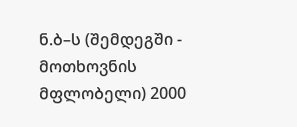ნ.ბ–ს (შემდეგში - მოთხოვნის მფლობელი) 2000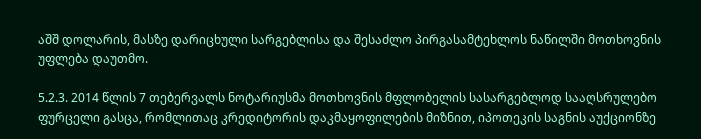აშშ დოლარის, მასზე დარიცხული სარგებლისა და შესაძლო პირგასამტეხლოს ნაწილში მოთხოვნის უფლება დაუთმო.

5.2.3. 2014 წლის 7 თებერვალს ნოტარიუსმა მოთხოვნის მფლობელის სასარგებლოდ სააღსრულებო ფურცელი გასცა, რომლითაც კრედიტორის დაკმაყოფილების მიზნით, იპოთეკის საგნის აუქციონზე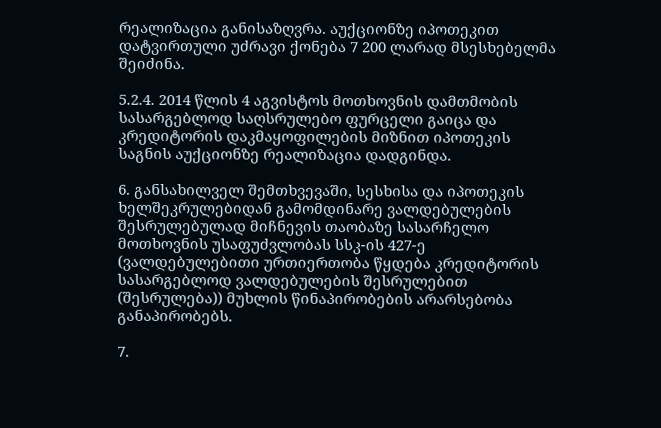რეალიზაცია განისაზღვრა. აუქციონზე იპოთეკით დატვირთული უძრავი ქონება 7 200 ლარად მსესხებელმა შეიძინა.

5.2.4. 2014 წლის 4 აგვისტოს მოთხოვნის დამთმობის სასარგებლოდ საღსრულებო ფურცელი გაიცა და კრედიტორის დაკმაყოფილების მიზნით იპოთეკის საგნის აუქციონზე რეალიზაცია დადგინდა.

6. განსახილველ შემთხვევაში, სესხისა და იპოთეკის ხელშეკრულებიდან გამომდინარე ვალდებულების შესრულებულად მიჩნევის თაობაზე სასარჩელო მოთხოვნის უსაფუძვლობას სსკ-ის 427-ე (ვალდებულებითი ურთიერთობა წყდება კრედიტორის სასარგებლოდ ვალდებულების შესრულებით (შესრულება)) მუხლის წინაპირობების არარსებობა განაპირობებს.

7.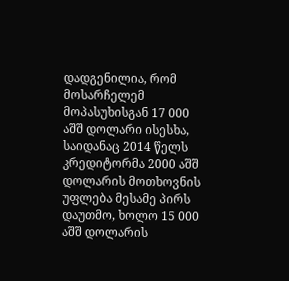დადგენილია, რომ მოსარჩელემ მოპასუხისგან 17 000 აშშ დოლარი ისესხა, საიდანაც 2014 წელს კრედიტორმა 2000 აშშ დოლარის მოთხოვნის უფლება მესამე პირს დაუთმო, ხოლო 15 000 აშშ დოლარის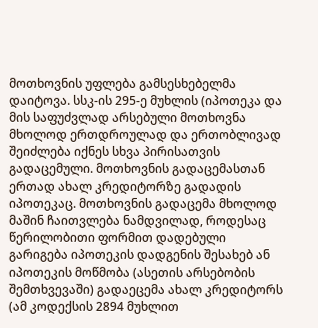მოთხოვნის უფლება გამსესხებელმა დაიტოვა. სსკ-ის 295-ე მუხლის (იპოთეკა და მის საფუძვლად არსებული მოთხოვნა მხოლოდ ერთდროულად და ერთობლივად შეიძლება იქნეს სხვა პირისათვის გადაცემული. მოთხოვნის გადაცემასთან ერთად ახალ კრედიტორზე გადადის იპოთეკაც. მოთხოვნის გადაცემა მხოლოდ მაშინ ჩაითვლება ნამდვილად, როდესაც წერილობითი ფორმით დადებული გარიგება იპოთეკის დადგენის შესახებ ან იპოთეკის მოწმობა (ასეთის არსებობის შემთხვევაში) გადაეცემა ახალ კრედიტორს (ამ კოდექსის 2894 მუხლით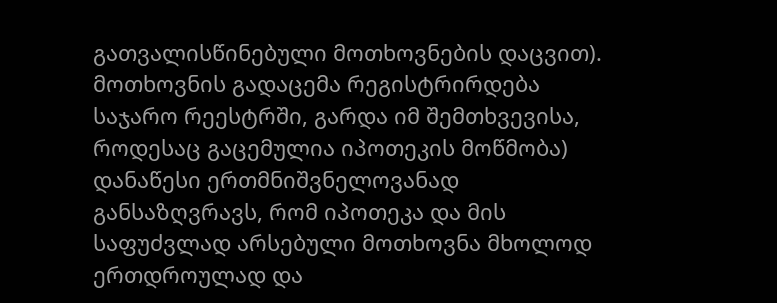გათვალისწინებული მოთხოვნების დაცვით). მოთხოვნის გადაცემა რეგისტრირდება საჯარო რეესტრში, გარდა იმ შემთხვევისა, როდესაც გაცემულია იპოთეკის მოწმობა) დანაწესი ერთმნიშვნელოვანად განსაზღვრავს, რომ იპოთეკა და მის საფუძვლად არსებული მოთხოვნა მხოლოდ ერთდროულად და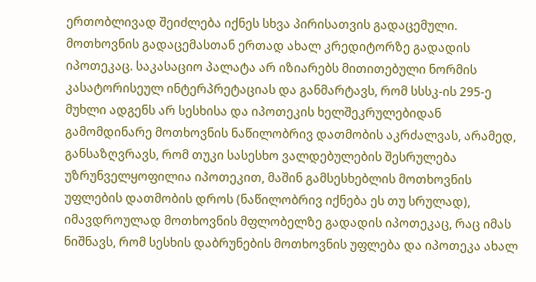ერთობლივად შეიძლება იქნეს სხვა პირისათვის გადაცემული. მოთხოვნის გადაცემასთან ერთად ახალ კრედიტორზე გადადის იპოთეკაც. საკასაციო პალატა არ იზიარებს მითითებული ნორმის კასატორისეულ ინტერპრეტაციას და განმარტავს, რომ სსსკ-ის 295-ე მუხლი ადგენს არ სესხისა და იპოთეკის ხელშეკრულებიდან გამომდინარე მოთხოვნის ნაწილობრივ დათმობის აკრძალვას, არამედ, განსაზღვრავს, რომ თუკი სასესხო ვალდებულების შესრულება უზრუნველყოფილია იპოთეკით, მაშინ გამსესხებლის მოთხოვნის უფლების დათმობის დროს (ნაწილობრივ იქნება ეს თუ სრულად), იმავდროულად მოთხოვნის მფლობელზე გადადის იპოთეკაც, რაც იმას ნიშნავს, რომ სესხის დაბრუნების მოთხოვნის უფლება და იპოთეკა ახალ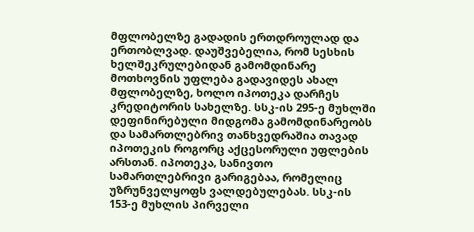მფლობელზე გადადის ერთდროულად და ერთობლვად. დაუშვებელია, რომ სესხის ხელშეკრულებიდან გამომდინარე მოთხოვნის უფლება გადავიდეს ახალ მფლობელზე, ხოლო იპოთეკა დარჩეს კრედიტორის სახელზე. სსკ-ის 295-ე მუხლში დეფინირებული მიდგომა გამომდინარეობს და სამართლებრივ თანხვედრაშია თავად იპოთეკის როგორც აქცესორული უფლების არსთან. იპოთეკა, სანივთო სამართლებრივი გარიგებაა, რომელიც უზრუნველყოფს ვალდებულებას. სსკ-ის 153-ე მუხლის პირველი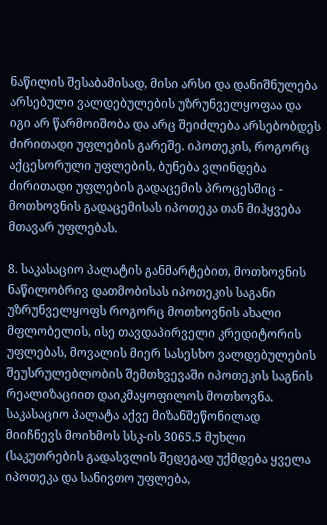ნაწილის შესაბამისად, მისი არსი და დანიშნულება არსებული ვალდებულების უზრუნველყოფაა და იგი არ წარმოიშობა და არც შეიძლება არსებობდეს ძირითადი უფლების გარეშე. იპოთეკის, როგორც აქცესორული უფლების, ბუნება ვლინდება ძირითადი უფლების გადაცემის პროცესშიც - მოთხოვნის გადაცემისას იპოთეკა თან მიჰყვება მთავარ უფლებას.

8. საკასაციო პალატის განმარტებით, მოთხოვნის ნაწილობრივ დათმობისას იპოთეკის საგანი უზრუნველყოფს როგორც მოთხოვნის ახალი მფლობელის, ისე თავდაპირველი კრედიტორის უფლებას, მოვალის მიერ სასესხო ვალდებულების შეუსრულებლობის შემთხვევაში იპოთეკის საგნის რეალიზაციით დაიკმაყოფილოს მოთხოვნა. საკასაციო პალატა აქვე მიზანშეწონილად მიიჩნევს მოიხმოს სსკ-ის 3065.5 მუხლი (საკუთრების გადასვლის შედეგად უქმდება ყველა იპოთეკა და სანივთო უფლება,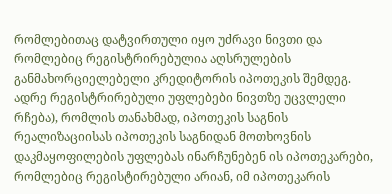რომლებითაც დატვირთული იყო უძრავი ნივთი და რომლებიც რეგისტრირებულია აღსრულების განმახორციელებელი კრედიტორის იპოთეკის შემდეგ. ადრე რეგისტრირებული უფლებები ნივთზე უცვლელი რჩება), რომლის თანახმად, იპოთეკის საგნის რეალიზაციისას იპოთეკის საგნიდან მოთხოვნის დაკმაყოფილების უფლებას ინარჩუნებენ ის იპოთეკარები, რომლებიც რეგისტირებული არიან, იმ იპოთეკარის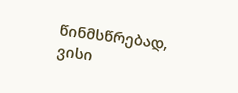წინმსწრებად, ვისი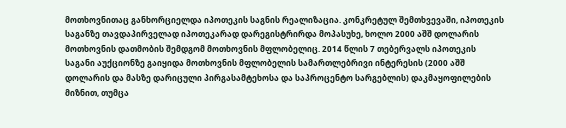მოთხოვნითაც განხორციელდა იპოთეკის საგნის რეალიზაცია. კონკრეტულ შემთხვევაში, იპოთეკის საგანზე თავდაპირველად იპოთეკარად დარეგისტრირდა მოპასუხე, ხოლო 2000 აშშ დოლარის მოთხოვნის დათმობის შემდგომ მოთხოვნის მფლობელიც. 2014 წლის 7 თებერვალს იპოთეკის საგანი აუქციონზე გაიყიდა მოთხოვნის მფლობელის სამართლებრივი ინტერესის (2000 აშშ დოლარის და მასზე დარიცული პირგასამტეხოსა და საპროცენტო სარგებლის) დაკმაყოფილების მიზნით, თუმცა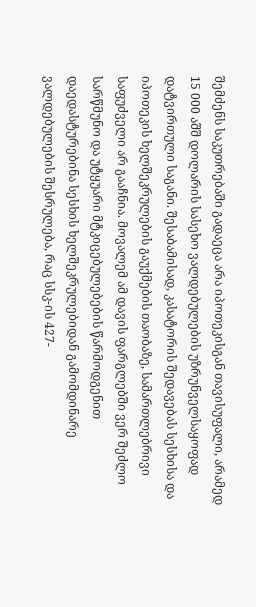შემძენს საკუთრებაში გადაეცა არა იპოთეკისგან თავისუფალი, არამედ 15 000 აშშ დოლარის სასეხო ვალდებულების უზრუნველსაყოფად დატვირთული საგანი. შესაბამისად, კასატორის შედავებას სესხისა და იპოთეკის ხელშეკრულების გაუქმების თაობაზე, სამართლებრივი საფუძველი არ გააჩნია. მოვალემ ამ დავის ფარგლებში ვერ შეძლო სარწმუნო და უტყუარი მტკიცებულებების წარმოდგენით დაედასტურებინა სესხის ხელშეკრულებიდან გამომდინარე ვალდებულების შესრულება, რაც სსკ-ის 427-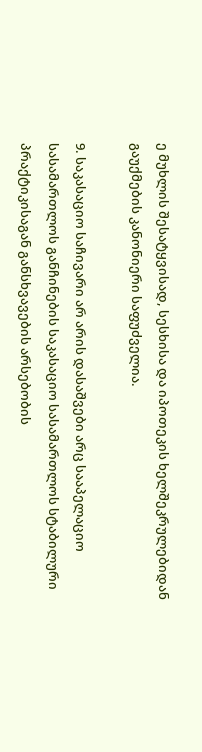ე მუხლის შესატყვისად, სესხისა და იპოთეკის ხელშეკრულებიდან გაუქმების კანონიერი საფუძველია.

9. საკასაციო საჩივარი არ არის დასაშვები არც სააპელაციო სასამართლოს განჩინების საკასაციო სასამართლოს სტაბილური პრაქტიკისაგან განსხვავების არსებობის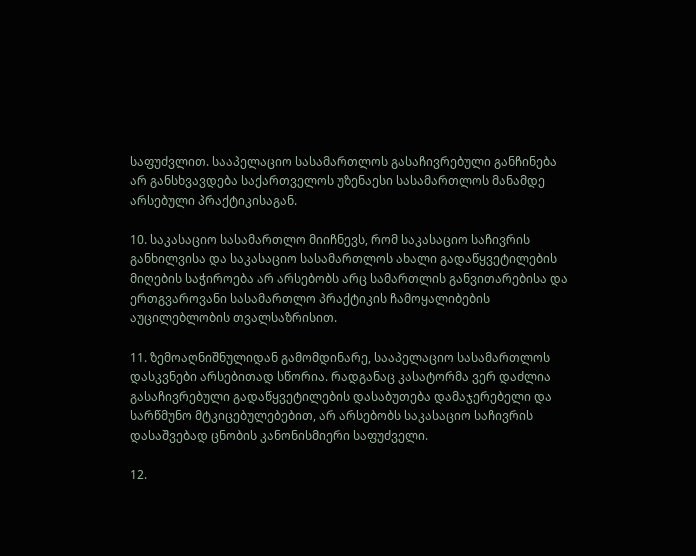საფუძვლით. სააპელაციო სასამართლოს გასაჩივრებული განჩინება არ განსხვავდება საქართველოს უზენაესი სასამართლოს მანამდე არსებული პრაქტიკისაგან.

10. საკასაციო სასამართლო მიიჩნევს, რომ საკასაციო საჩივრის განხილვისა და საკასაციო სასამართლოს ახალი გადაწყვეტილების მიღების საჭიროება არ არსებობს არც სამართლის განვითარებისა და ერთგვაროვანი სასამართლო პრაქტიკის ჩამოყალიბების აუცილებლობის თვალსაზრისით.

11. ზემოაღნიშნულიდან გამომდინარე, სააპელაციო სასამართლოს დასკვნები არსებითად სწორია. რადგანაც კასატორმა ვერ დაძლია გასაჩივრებული გადაწყვეტილების დასაბუთება დამაჯერებელი და სარწმუნო მტკიცებულებებით, არ არსებობს საკასაციო საჩივრის დასაშვებად ცნობის კანონისმიერი საფუძველი.

12.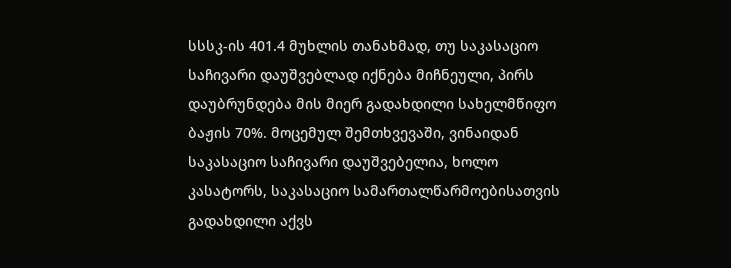სსსკ-ის 401.4 მუხლის თანახმად, თუ საკასაციო საჩივარი დაუშვებლად იქნება მიჩნეული, პირს დაუბრუნდება მის მიერ გადახდილი სახელმწიფო ბაჟის 70%. მოცემულ შემთხვევაში, ვინაიდან საკასაციო საჩივარი დაუშვებელია, ხოლო კასატორს, საკასაციო სამართალწარმოებისათვის გადახდილი აქვს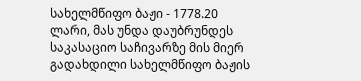სახელმწიფო ბაჟი - 1778.20 ლარი, მას უნდა დაუბრუნდეს საკასაციო საჩივარზე მის მიერ გადახდილი სახელმწიფო ბაჟის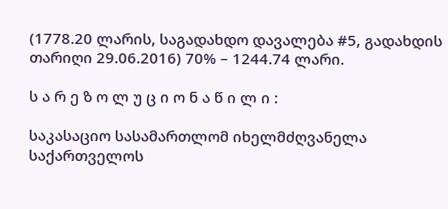(1778.20 ლარის, საგადახდო დავალება #5, გადახდის თარიღი 29.06.2016) 70% – 1244.74 ლარი.

ს ა რ ე ზ ო ლ უ ც ი ო ნ ა წ ი ლ ი :

საკასაციო სასამართლომ იხელმძღვანელა საქართველოს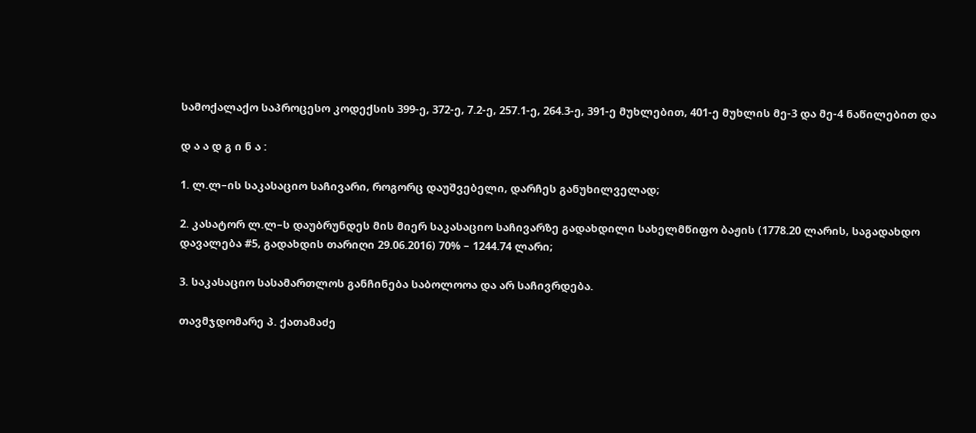სამოქალაქო საპროცესო კოდექსის 399-ე, 372-ე, 7.2-ე, 257.1-ე, 264.3-ე, 391-ე მუხლებით, 401-ე მუხლის მე-3 და მე-4 ნაწილებით და

დ ა ა დ გ ი ნ ა :

1. ლ.ლ–ის საკასაციო საჩივარი, როგორც დაუშვებელი, დარჩეს განუხილველად;

2. კასატორ ლ.ლ–ს დაუბრუნდეს მის მიერ საკასაციო საჩივარზე გადახდილი სახელმწიფო ბაჟის (1778.20 ლარის, საგადახდო დავალება #5, გადახდის თარიღი 29.06.2016) 70% – 1244.74 ლარი;

3. საკასაციო სასამართლოს განჩინება საბოლოოა და არ საჩივრდება.

თავმჯდომარე პ. ქათამაძე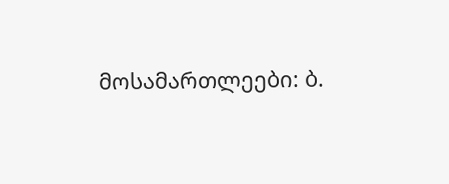მოსამართლეები: ბ.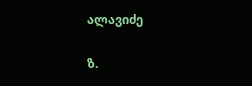ალავიძე

ზ.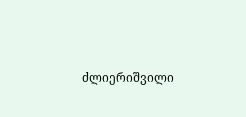ძლიერიშვილი